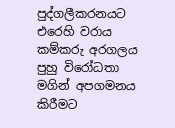පුද්ගලීකරනයට එරෙහි වරාය කම්කරු අරගලය පුහු විරෝධතා මගින් අපගමනය කිරීමට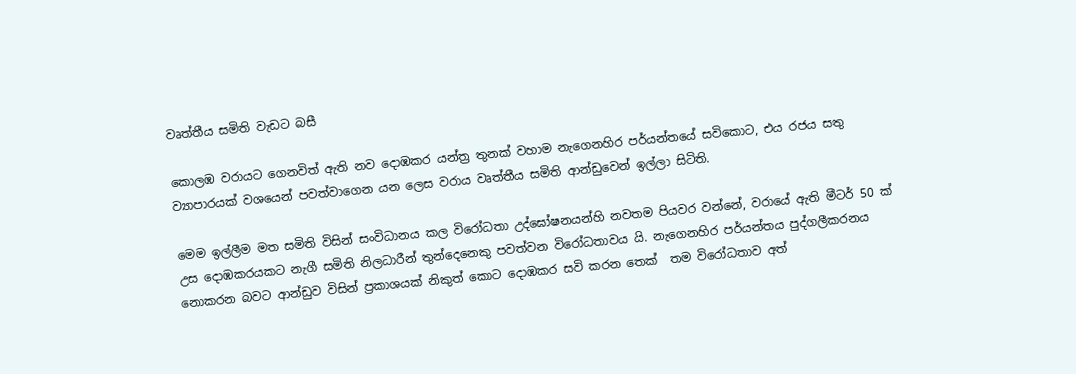වෘත්තීය සමිති වැඩට බසී

කොලඹ වරායට ගෙනවිත් ඇති නව දොඹකර යන්ත්‍ර තුනක් වහාම නැගෙනහිර පර්යන්තයේ සවිකොට, එය රජය සතු ව්‍යාපාරයක් වශයෙන් පවත්වාගෙන යන ලෙස වරාය වෘත්තීය සමිති ආන්ඩුවෙන් ඉල්ලා සිටිති.

මෙම ඉල්ලීම මත සමිති විසින් සංවිධානය කල විරෝධතා උද්ඝෝෂනයන්හි නවතම පියවර වන්නේ, වරායේ ඇති මීටර් 50 ක් උස දොඹකරයකට නැගී සමිති නිලධාරීන් තුන්දෙනෙකු පවත්වන විරෝධතාවය යි. නැගෙනහිර පර්යන්තය පුද්ගලීකරනය නොකරන බවට ආන්ඩුව විසින් ප්‍රකාශයක් නිකුත් කොට දොඹකර සවි කරන තෙක්  තම විරෝධතාව අත්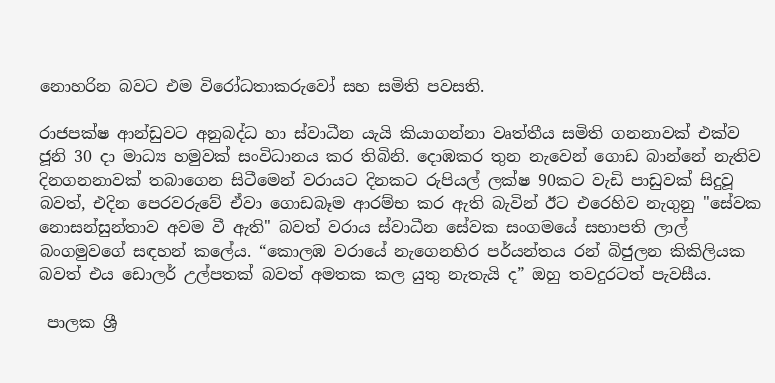නොහරින බවට එම විරෝධතාකරුවෝ සහ සමිති පවසති.

රාජපක්ෂ ආන්ඩුවට අනුබද්ධ හා ස්වාධීන යැයි කියාගන්නා වෘත්තීය සමිති ගනනාවක් එක්ව ජූනි 30 දා මාධ්‍ය හමුවක් සංවිධානය කර තිබිනි. දොඹකර තුන නැවෙන් ගොඩ බාන්නේ නැතිව දිනගනනාවක් තබාගෙන සිටීමෙන් වරායට දිනකට රුපියල් ලක්ෂ 90කට වැඩි පාඩුවක් සිදුවූ බවත්, එදින පෙරවරුවේ ඒවා ගොඩබෑම ආරම්භ කර ඇති බැවින් ඊට එරෙහිව නැගුනු "සේවක නොසන්සුන්තාව අවම වී ඇති" බවත් වරාය ස්වාධීන සේවක සංගමයේ සභාපති ලාල් බංගමුවගේ සඳහන් කලේය. “කොලඹ වරායේ නැගෙනහිර පර්යන්තය රන් බිජුලන කිකිලියක බවත් එය ඩොලර් උල්පතක් බවත් අමතක කල යුතු නැතැයි ද” ඔහු තවදුරටත් පැවසීය.

 පාලක ශ්‍රී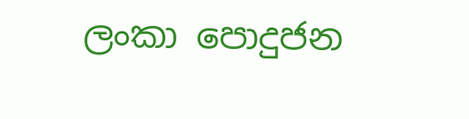ලංකා පොදුජන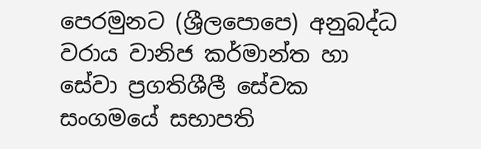පෙරමුනට (ශ්‍රීලපොපෙ) අනුබද්ධ වරාය වානිජ කර්මාන්ත හා සේවා ප්‍රගතිශීලී සේවක සංගමයේ සභාපති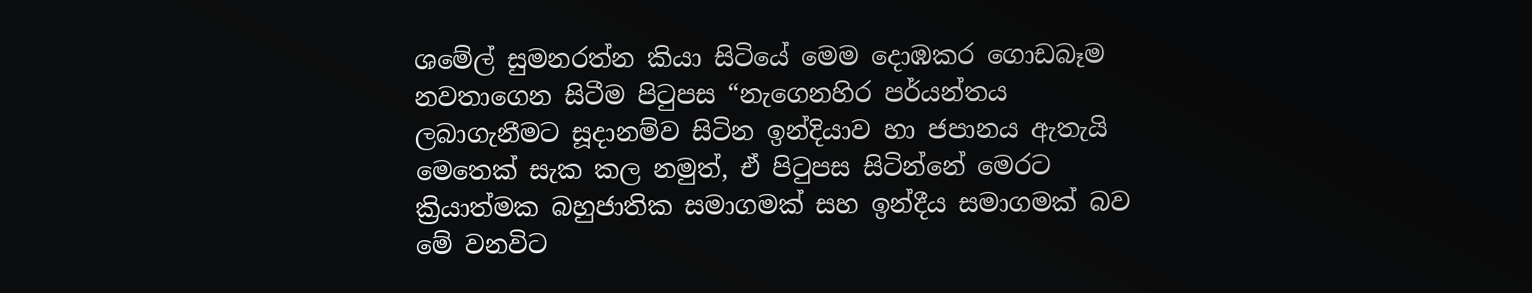ශමේල් සුමනරත්න කියා සිටියේ මෙම දොඹකර ගොඩබෑම නවතාගෙන සිටීම පිටුපස “නැගෙනහිර පර්යන්තය ලබාගැනීමට සූදානම්ව සිටින ඉන්දියාව හා ජපානය ඇතැයි මෙතෙක් සැක කල නමුත්, ඒ පිටුපස සිටින්නේ මෙරට ක්‍රියාත්මක බහුජාතික සමාගමක් සහ ඉන්දීය සමාගමක් බව මේ වනවිට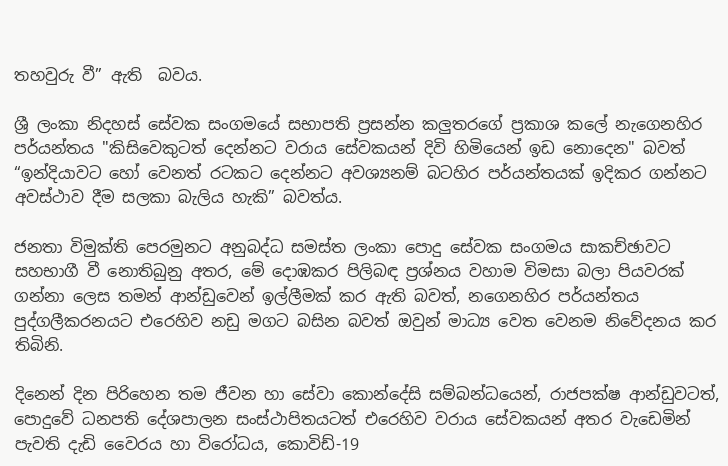තහවුරු වී” ඇති  බවය.

ශ්‍රී ලංකා නිදහස් සේවක සංගමයේ සභාපති ප්‍රසන්න කලුතරගේ ප්‍රකාශ කලේ නැගෙනහිර පර්යන්තය "කිසිවෙකුටත් දෙන්නට වරාය සේවකයන් දිවි හිමියෙන් ඉඩ නොදෙන" බවත් “ඉන්දියාවට හෝ වෙනත් රටකට දෙන්නට අවශ්‍යනම් බටහිර පර්යන්තයක් ඉදිකර ගන්නට අවස්ථාව දීම සලකා බැලිය හැකි” බවත්ය.

ජනතා විමුක්ති පෙරමුනට අනුබද්ධ සමස්ත ලංකා පොදු සේවක සංගමය සාකච්ඡාවට සහභාගී වී නොතිබුනු අතර, මේ දොඹකර පිලිබඳ ප්‍රශ්නය වහාම විමසා බලා පියවරක් ගන්නා ලෙස තමන් ආන්ඩුවෙන් ඉල්ලීමක් කර ඇති බවත්, නගෙනහිර පර්යන්තය පුද්ගලීකරනයට එරෙහිව නඩු මගට බසින බවත් ඔවුන් මාධ්‍ය වෙත වෙනම නිවේදනය කර තිබිනි.

දිනෙන් දින පිරිහෙන තම ජීවන හා සේවා කොන්දේසි සම්බන්ධයෙන්, රාජපක්ෂ ආන්ඩුවටත්, පොදුවේ ධනපති දේශපාලන සංස්ථාපිතයටත් එරෙහිව වරාය සේවකයන් අතර වැඩෙමින් පැවති දැඩි වෛරය හා විරෝධය, කොවිඩ්-19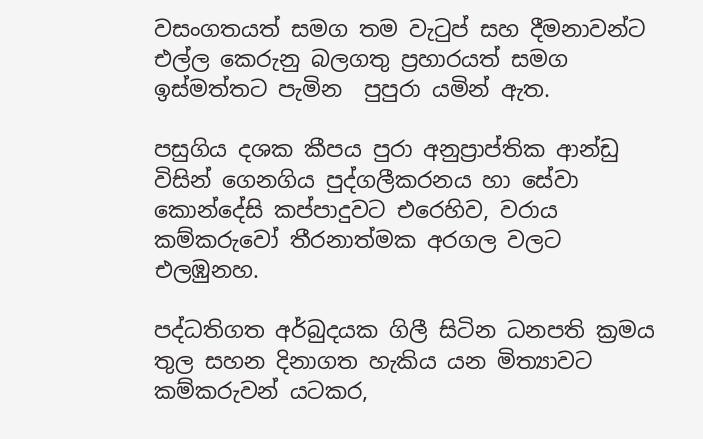වසංගතයත් සමග තම වැටුප් සහ දීමනාවන්ට එල්ල කෙරුනු බලගතු ප්‍රහාරයත් සමග ඉස්මත්තට පැමින  පුපුරා යමින් ඇත.

පසුගිය දශක කීපය පුරා අනුප්‍රාප්තික ආන්ඩු විසින් ගෙනගිය පුද්ගලීකරනය හා සේවා කොන්දේසි කප්පාදුවට එරෙහිව, වරාය කම්කරුවෝ තීරනාත්මක අරගල වලට එලඹුනහ.

පද්ධතිගත අර්බුදයක ගිලී සිටින ධනපති ක්‍රමය තුල සහන දිනාගත හැකිය යන මිත්‍යාවට කම්කරුවන් යටකර,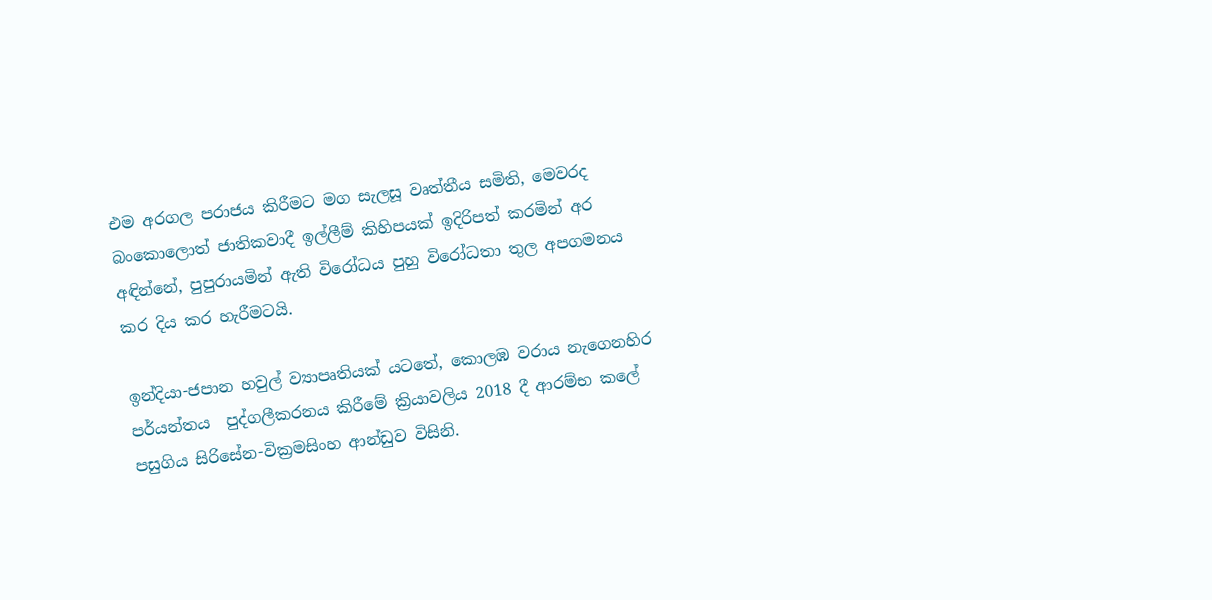එම අරගල පරාජය කිරීමට මග සැලසූ වෘත්තීය සමිති, මෙවරද බංකොලොත් ජාතිකවාදී ඉල්ලීම් කිහිපයක් ඉදිරිපත් කරමින් අර අඳින්නේ, පුපුරායමින් ඇති විරෝධය පුහු විරෝධතා තුල අපගමනය කර දිය කර හැරීමටයි.

ඉන්දියා-ජපාන හවුල් ව්‍යාපෘතියක් යටතේ, කොලඹ වරාය නැගෙනහිර පර්යන්තය  පුද්ගලීකරනය කිරීමේ ක්‍රියාවලිය 2018 දී ආරම්භ කලේ පසුගිය සිරිසේන-වික්‍රමසිංහ ආන්ඩුව විසිනි.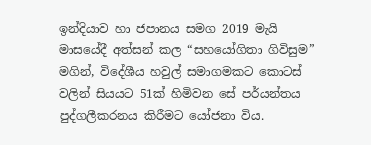ඉන්දියාව හා ජපානය සමග 2019 මැයි මාසයේදී අත්සන් කල “සහයෝගිතා ගිවිසුම” මගින්, විදේශීය හවුල් සමාගමකට කොටස් වලින් සියයට 51ක් හිමිවන සේ පර්යන්තය පුද්ගලීකරනය කිරීමට යෝජනා විය.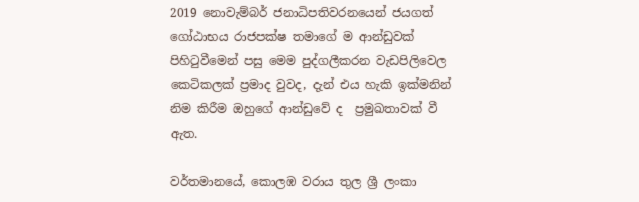2019 නොවැම්බර් ජනාධිපතිවරනයෙන් ජයගත් ගෝඨාභය රාජපක්ෂ තමාගේ ම ආන්ඩුවක් පිහිටුවීමෙන් පසු මෙම පුද්ගලීකරන වැඩපිලිවෙල කෙටිකලක් ප්‍රමාද වුවද, දැන් එය හැකි ඉක්මනින් නිම කිරීම ඔහුගේ ආන්ඩුවේ ද  ප්‍රමුඛතාවක් වී ඇත.

වර්තමානයේ, කොලඹ වරාය තුල ශ්‍රී ලංකා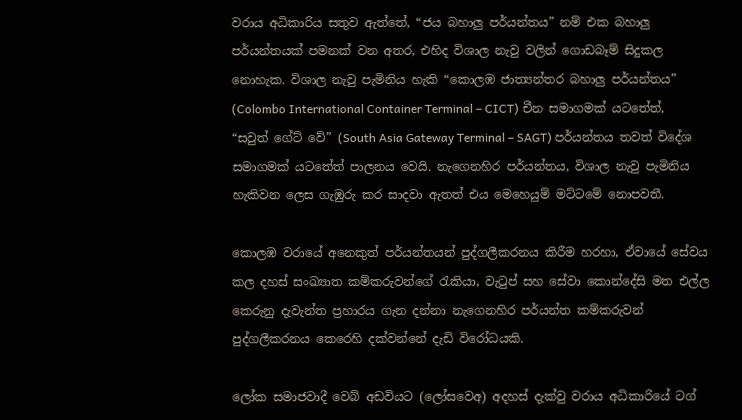වරාය අධිකාරිය සතුව ඇත්තේ, “ජය බහාලු පර්යන්තය” නම් එක බහාලු පර්යන්තයක් පමනක් වන අතර, එහිද විශාල නැවු වලින් ගොඩබෑම් සිදුකල නොහැක. විශාල නැවු පැමිනිය හැකි “කොලඹ ජාත්‍යන්තර බහාලු පර්යන්තය” (Colombo International Container Terminal – CICT) චීන සමාගමක් යටතේත්, “සවුත් ගේට් වේ” (South Asia Gateway Terminal – SAGT) පර්යන්තය තවත් විදේශ සමාගමක් යටතේත් පාලනය වෙයි. නැගෙනහිර පර්යන්තය, විශාල නැවු පැමිනිය හැකිවන ලෙස ගැඹුරු කර සාදවා ඇතත් එය මෙහෙයුම් මට්ටමේ නොපවතී.

කොලඹ වරායේ අනෙකුත් පර්යන්තයන් පුද්ගලීකරනය කිරීම හරහා, ඒවායේ සේවය කල දහස් සංඛ්‍යාත කම්කරුවන්ගේ රැකියා, වැටුප් සහ සේවා කොන්දේසි මත එල්ල කෙරුනු දැවැන්ත ප්‍රහාරය ගැන දන්නා නැගෙනහිර පර්යන්ත කම්කරුවන් පුද්ගලීකරනය කෙරෙහි දක්වන්නේ දැඩි විරෝධයකි.

ලෝක සමාජවාදී වෙබ් අඩවියට (ලෝසවෙඅ) අදහස් දැක්වු වරාය අධිකාරියේ ටග්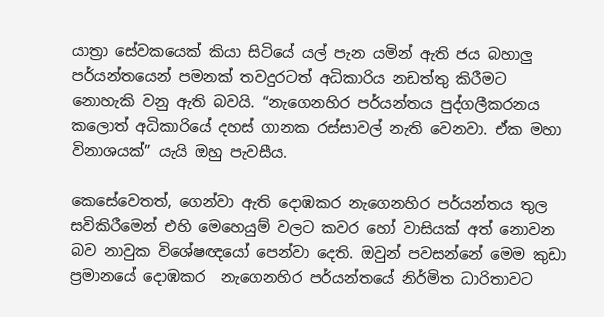යාත්‍රා සේවකයෙක් කියා සිටියේ යල් පැන යමින් ඇති ජය බහාලු පර්යන්තයෙන් පමනක් තවදුරටත් අධිකාරිය නඩත්තු කිරීමට නොහැකි වනු ඇති බවයි. “නැගෙනහිර පර්යන්තය පුද්ගලීකරනය කලොත් අධිකාරියේ දහස් ගානක රස්සාවල් නැති වෙනවා. ඒක මහා විනාශයක්” යැයි ඔහු පැවසීය.

කෙසේවෙතත්, ගෙන්වා ඇති දොඹකර නැගෙනහිර පර්යන්තය තුල සවිකිරීමෙන් එහි මෙහෙයුම් වලට කවර හෝ වාසියක් අත් නොවන බව නාවුක විශේෂඥයෝ පෙන්වා දෙති. ඔවුන් පවසන්නේ මෙම කුඩා ප්‍රමානයේ දොඹකර  නැගෙනහිර පර්යන්තයේ නිර්මිත ධාරිතාවට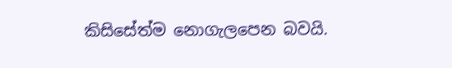කිසිසේත්ම නොගැලපෙන බවයි.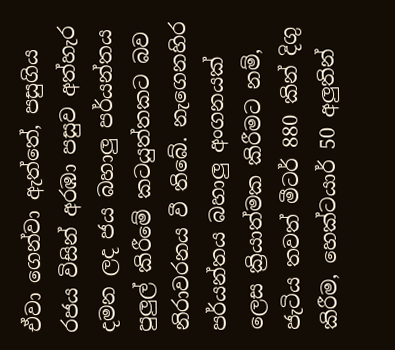ඒවා ගෙන්වා ඇත්තේ, පසුගිය රජය විසින් අරඹා පසුව අත්හැර දමන ලද ජය බහාලු පර්යන්තය පුලුල් කිරීමේ කටයුත්තකට බව නිරාවරනය වී තිබේ. නැගෙනහිර පර්යන්තය බහාලු අංගනයක් ලෙස ක්‍රියාත්මක කිරීමට නම්, ජැටිය තවත් මීටර් 880 කින් දිගු කිරීම, හෙක්ටයාර් 50 අලුතින්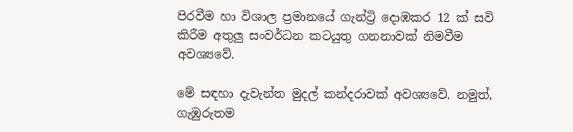පිරවීම හා විශාල ප්‍රමානයේ ගැන්ට්‍රි දොඹකර 12 ක් සවි කිරීම අතුලු සංවර්ධන කටයුතු ගනනාවක් නිමවීම අවශ්‍යවේ.

මේ සඳහා දැවැන්ත මුදල් කන්දරාවක් අවශ්‍යවේ. නමුත්, ගැඹුරුතම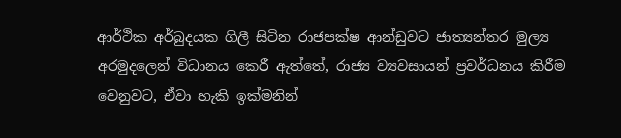ආර්ථික අර්බුදයක ගිලී සිටින රාජපක්ෂ ආන්ඩුවට ජාත්‍යන්තර මුල්‍ය අරමුදලෙන් විධානය කෙරී ඇත්තේ, රාජ්‍ය ව්‍යවසායන් ප්‍රවර්ධනය කිරීම වෙනුවට, ඒවා හැකි ඉක්මනින්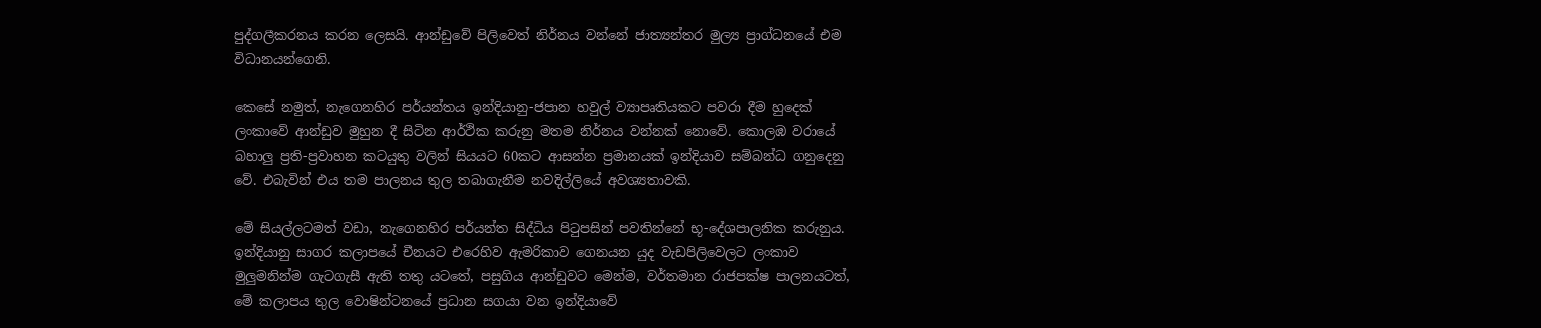පුද්ගලීකරනය කරන ලෙසයි. ආන්ඩුවේ පිලිවෙත් නිර්නය වන්නේ ජාත්‍යන්තර මුල්‍ය ප්‍රාග්ධනයේ එම විධානයන්ගෙනි.

කෙසේ නමුත්, නැගෙනහිර පර්යන්තය ඉන්දියානු-ජපාන හවුල් ව්‍යාපෘතියකට පවරා දීම හුදෙක් ලංකාවේ ආන්ඩුව මුහුන දී සිටින ආර්ථික කරුනු මතම නිර්නය වන්නක් නොවේ. කොලඹ වරායේ බහාලු ප්‍රති-ප්‍රවාහන කටයුතු වලින් සියයට 60කට ආසන්න ප්‍රමානයක් ඉන්දියාව සම්බන්ධ ගනුදෙනු වේ. එබැවින් එය තම පාලනය තුල තබාගැනීම නවදිල්ලියේ අවශ්‍යතාවකි.

මේ සියල්ලටමත් වඩා, නැගෙනහිර පර්යන්ත සිද්ධිය පිටුපසින් පවතින්නේ භූ-දේශපාලනික කරුනුය. ඉන්දියානු සාගර කලාපයේ චීනයට එරෙහිව ඇමරිකාව ගෙනයන යුද වැඩපිලිවෙලට ලංකාව මුලුමනින්ම ගැටගැසී ඇති තතු යටතේ, පසුගිය ආන්ඩුවට මෙන්ම, වර්තමාන රාජපක්ෂ පාලනයටත්, මේ කලාපය තුල වොෂින්ටනයේ ප්‍රධාන සගයා වන ඉන්දියාවේ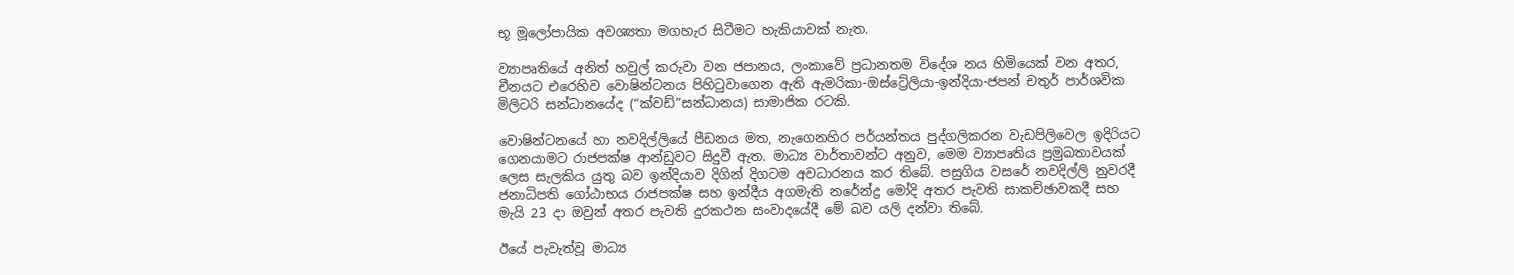භූ මූලෝපායික අවශ්‍යතා මගහැර සිටීමට හැකියාවක් නැත.

ව්‍යාපෘතියේ අනිත් හවුල් කරුවා වන ජපානය, ලංකාවේ ප්‍රධානතම විදේශ නය හිමියෙක් වන අතර, චීනයට එරෙහිව වොෂින්ටනය පිහිටුවාගෙන ඇති ඇමරිකා-ඔස්ට්‍රේලියා-ඉන්දියා-ජපන් චතුර් පාර්ශවික මිලිටරි සන්ධානයේද (“ක්වඩ්”සන්ධානය) සාමාජික රටකි.

වොෂින්ටනයේ හා නවදිල්ලියේ පීඩනය මත, නැගෙනහිර පර්යන්තය පුද්ගලිකරන වැඩපිලිවෙල ඉදිරියට ගෙනයාමට රාජපක්ෂ ආන්ඩුවට සිදුවී ඇත. මාධ්‍ය වාර්තාවන්ට අනුව, මෙම ව්‍යාපෘතිය ප්‍රමුඛතාවයක් ලෙස සැලකිය යුතු බව ඉන්දියාව දිගින් දිගටම අවධාරනය කර තිබේ. පසුගිය වසරේ නවදිල්ලි නුවරදී ජනාධිපති ගෝඨාභය රාජපක්ෂ සහ ඉන්දීය අගමැති නරේන්ද්‍ර මෝදි අතර පැවති සාකච්ඡාවකදී සහ මැයි 23 දා ඔවුන් අතර පැවති දුරකථන සංවාදයේදී මේ බව යලි දන්වා තිබේ.

ඊයේ පැවැත්වූ මාධ්‍ය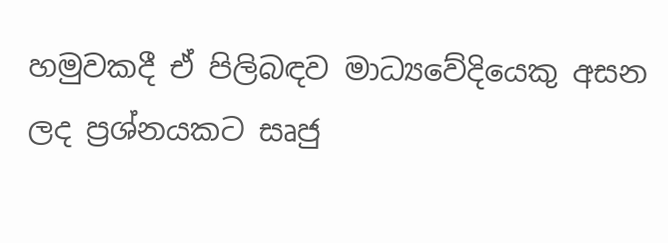හමුවකදී ඒ පිලිබඳව මාධ්‍යවේදියෙකු අසන ලද ප්‍රශ්නයකට සෘජු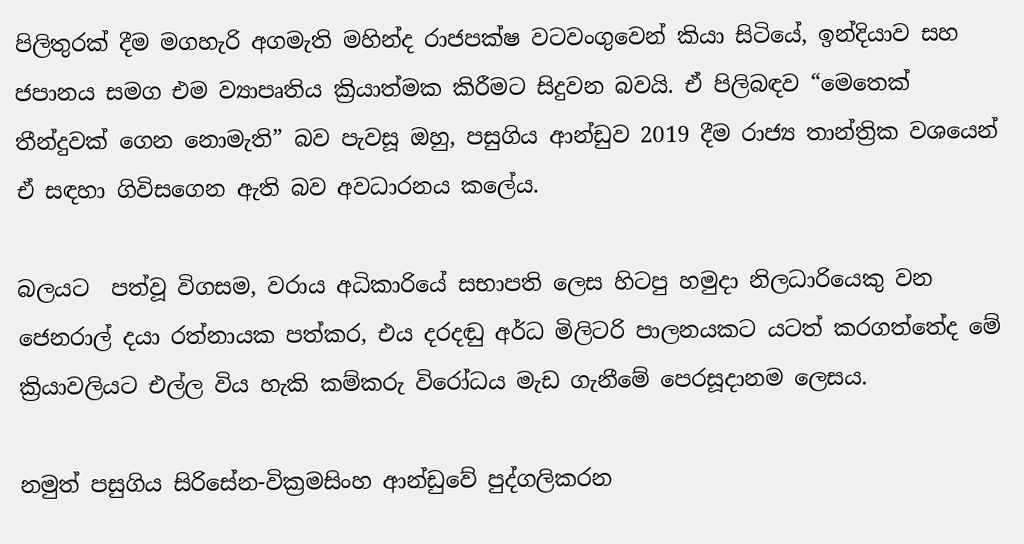පිලිතුරක් දීම මගහැරි අගමැති මහින්ද රාජපක්ෂ වටවංගුවෙන් කියා සිටියේ, ඉන්දියාව සහ ජපානය සමග එම ව්‍යාපෘතිය ක්‍රියාත්මක කිරීමට සිදුවන බවයි. ඒ පිලිබඳව “මෙතෙක් තීන්දුවක් ගෙන නොමැති” බව පැවසූ ඔහු, පසුගිය ආන්ඩුව 2019 දීම රාජ්‍ය තාන්ත්‍රික වශයෙන් ඒ සඳහා ගිවිසගෙන ඇති බව අවධාරනය කලේය.

බලයට  පත්වූ විගසම, වරාය අධිකාරියේ සභාපති ලෙස හිටපු හමුදා නිලධාරියෙකු වන ජෙනරාල් දයා රත්නායක පත්කර, එය දරදඬු අර්ධ මිලිටරි පාලනයකට යටත් කරගත්තේද මේ ක්‍රියාවලියට එල්ල විය හැකි කම්කරු විරෝධය මැඩ ගැනීමේ පෙරසූදානම ලෙසය.

නමුත් පසුගිය සිරිසේන-වික්‍රමසිංහ ආන්ඩුවේ පුද්ගලිකරන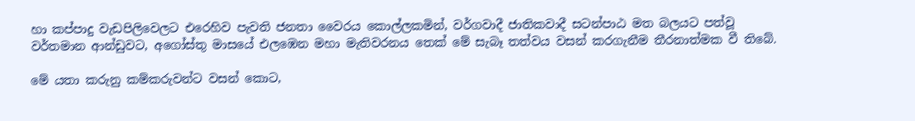හා කප්පාදු වැඩපිලිවෙලට එරෙහිව පැවති ජනතා වෛරය කොල්ලකමින්, වර්ගවාදී ජාතිකවාදී සටන්පාඨ මත බලයට පත්වූ වර්තමාන ආන්ඩුවට, අගෝස්තු මාසයේ එලඹෙන මහා මැතිවරනය තෙක් මේ සැබෑ තත්වය වසන් කරගැනීම තීරනාත්මක වී තිබේ.

මේ යතා කරුනු කම්කරුවන්ට වසන් කොට,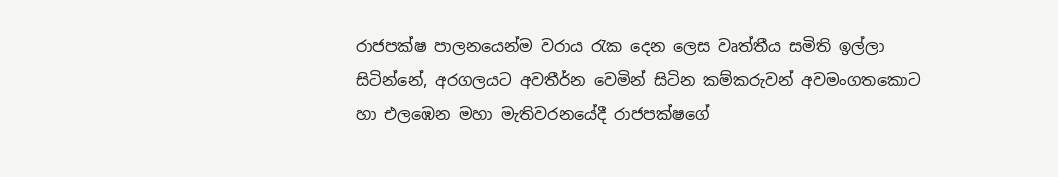රාජපක්ෂ පාලනයෙන්ම වරාය රැක දෙන ලෙස වෘත්තීය සමිති ඉල්ලා සිටින්නේ, අරගලයට අවතීර්න වෙමින් සිටින කම්කරුවන් අවමංගතකොට  හා එලඹෙන මහා මැතිවරනයේදී රාජපක්ෂගේ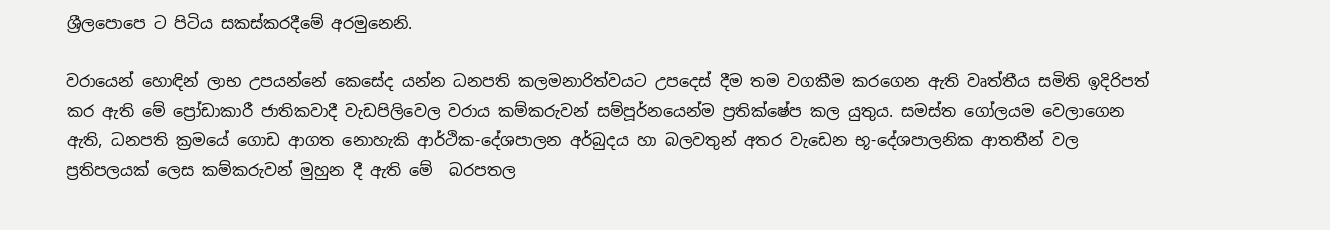ශ්‍රීලපොපෙ ට පිටිය සකස්කරදීමේ අරමුනෙනි.

වරායෙන් හොඳින් ලාභ උපයන්නේ කෙසේද යන්න ධනපති කලමනාරිත්වයට උපදෙස් දීම තම වගකීම කරගෙන ඇති වෘත්තීය සමිති ඉදිරිපත් කර ඇති මේ ප්‍රෝඩාකාරී ජාතිකවාදී වැඩපිලිවෙල වරාය කම්කරුවන් සම්පූර්නයෙන්ම ප්‍රතික්ෂේප කල යුතුය. සමස්ත ගෝලයම වෙලාගෙන ඇති, ධනපති ක්‍රමයේ ගොඩ ආගත නොහැකි ආර්ථික-දේශපාලන අර්බුදය හා බලවතුන් අතර වැඩෙන භූ-දේශපාලනික ආතතීන් වල ප්‍රතිපලයක් ලෙස කම්කරුවන් මුහුන දී ඇති මේ  බරපතල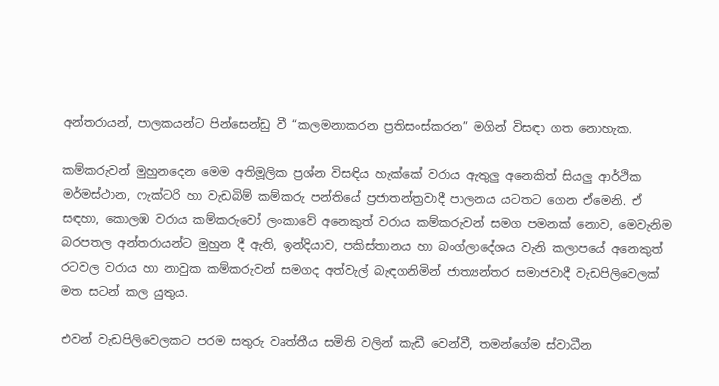අන්තරායන්, පාලකයන්ට පින්සෙන්ඩු වී “කලමනාකරන ප්‍රතිසංස්කරන” මගින් විසඳා ගත නොහැක.

කම්කරුවන් මුහුනදෙන මෙම අතිමූලික ප්‍රශ්න විසඳිය හැක්කේ වරාය ඇතුලු අනෙකිත් සියලු ආර්ථික මර්මස්ථාන, ෆැක්ටරි හා වැඩබිම් කම්කරු පන්තියේ ප්‍රජාතන්ත්‍රවාදී පාලනය යටතට ගෙන ඒමෙනි. ඒ සඳහා, කොලඹ වරාය කම්කරුවෝ ලංකාවේ අනෙකුත් වරාය කම්කරුවන් සමග පමනක් නොව, මෙවැනිම බරපතල අන්තරායන්ට මුහුන දී ඇති, ඉන්දියාව, පකිස්තානය හා බංග්ලාදේශය වැනි කලාපයේ අනෙකුත් රටවල වරාය හා නාවුක කම්කරුවන් සමගද අත්වැල් බැඳගනිමින් ජාත්‍යන්තර සමාජවාදී වැඩපිලිවෙලක් මත සටන් කල යුතුය.

එවන් වැඩපිලිවෙලකට පරම සතුරු වෘත්තීය සමිති වලින් කැඩී වෙන්වී, තමන්ගේම ස්වාධීන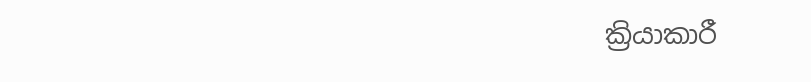ක්‍රියාකාරී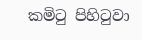කමිටු පිහිටුවා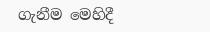ගැනීම මෙහිදී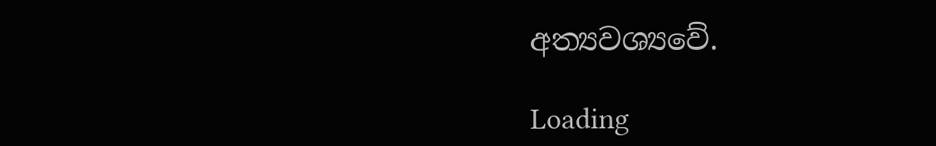අත්‍යවශ්‍යවේ.

Loading